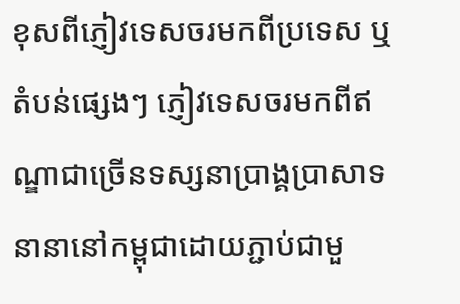ខុសពីភ្ញៀវទេសចរមកពីប្រទេស ឬ តំបន់ផ្សេងៗ ភ្ញៀវទេសចរមកពីឥណ្ឌាជាច្រើនទស្សនាប្រាង្គប្រាសាទនានានៅកម្ពុជាដោយភ្ជាប់ជាមួ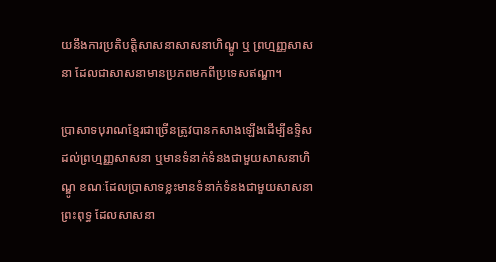យនឹងការប្រតិបត្តិសាសនាសាសនាហិណ្ឌូ ឬ ព្រហ្មញ្ញសាសនា ដែលជាសាសនាមានប្រភពមកពីប្រទេសឥណ្ឌា។

ប្រាសាទបុរាណខ្មែរជាច្រើនត្រូវបានកសាងឡើងដើម្បីឧទ្ទិសដល់ព្រហ្មញ្ញសាសនា ឬមានទំនាក់ទំនងជាមួយសាសនាហិណ្ឌូ ខណៈដែលប្រាសាទខ្លះមានទំនាក់ទំនងជាមួយសាសនាព្រះពុទ្ធ ដែលសាសនា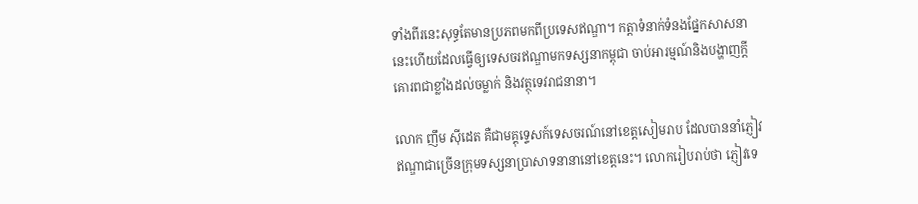ទាំងពីរនេះសុទ្ធតែមានប្រភពមកពីប្រទេសឥណ្ឌា។ កត្តាទំនាក់ទំនងផ្នែកសាសនានេះហើយដែលធ្វើឲ្យទេសចរឥណ្ឌាមកទស្សនាកម្ពុជា ចាប់អារម្មណ៍និងបង្ហាញក្ដីគោរពជាខ្លាំងដល់ចម្លាក់ និងវត្ថុទេវរាជនានា។

លោក ញឹម ស៊ីដេត គឺជាមគ្គុទ្ទេសក៍ទេសចរណ៍នៅខេត្តសៀមរាប ដែលបាននាំភ្ញៀវឥណ្ឌាជាច្រើនក្រុមទស្សនាប្រាសាទនានានៅខេត្តនេះ។ លោករៀបរាប់ថា ភ្ញៀវទេ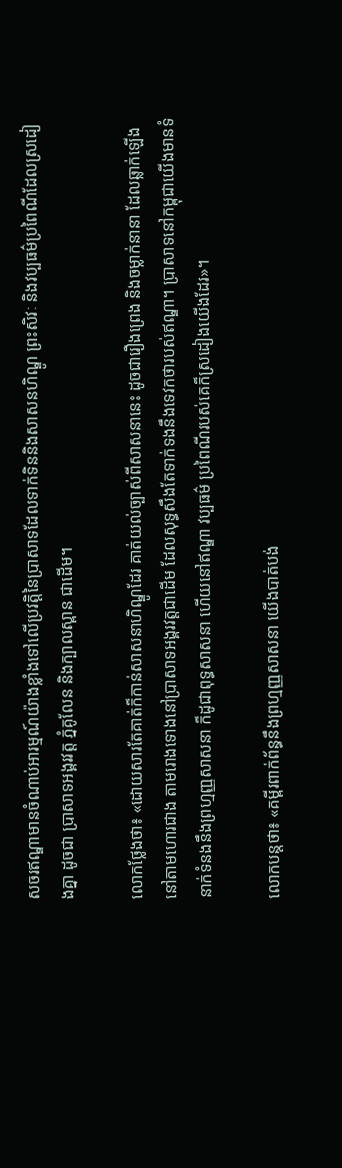សចរឥណ្ឌាមានចំណាប់អារម្មណ៍យ៉ាងខ្លាំងទៅលើប្រវត្តិនៃប្រាសាទដែលទាក់ទិននិងសាសនហិណ្ឌូ ព្រះសិវៈ និងវប្បធម៌ប្រពៃណីដែលស្រដៀងគ្នា ដូចជា ប្រាសាទអង្គរវត្ត ភ្នំគូលែន និងក្បាលស្ពាន ជាដើម។

លោកថ្លែងថា៖ «ដោយសារតែគាត់ក៏កាន់សាសនាហិណ្ឌូដែរ គាត់យល់ច្បាស់ពីសាសនានេះ ដូចជារឿងព្រេង និងចម្លាក់នានា ដែលឆ្លាក់ឡើងនៅតាមហោរជាង តាមរោងទោងនៅប្រាសាទអង្គរវត្តជាដើម ដែលសុទ្ធសឹងតែទាក់ទងនឹងទេវកថារបស់ឥណ្ឌា។ ប្រាសាទនៅកម្ពុជាយើងមានទំនាក់ទំនងនឹងព្រហ្មញ្ញសាសនា ក៏ដូជាពុទ្ធសាសនា ហើយនៅឥណ្ឌា វប្បធម៌ ប្រពៃណីរបស់គេក៏ស្រដៀងយើងដែរ»។

លោកបន្តថា៖ «គម្ពីរពាក់ព័ន្ធនឹងព្រហ្មញ្ញសាសនា យើងបាត់បង់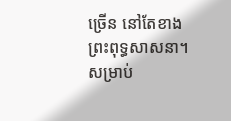ច្រើន នៅតែខាងព្រះពុទ្ធសាសនា។ សម្រាប់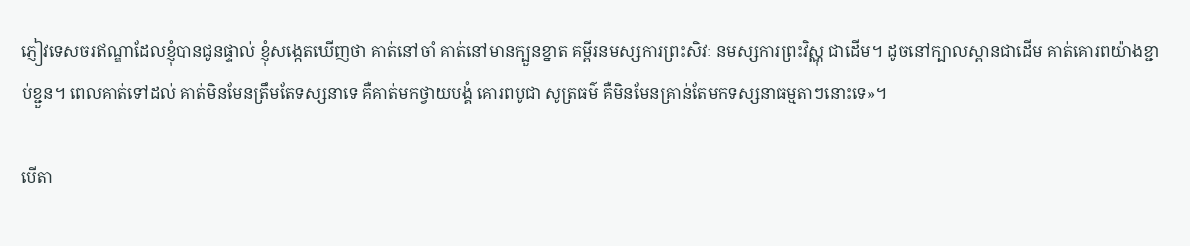ភ្ញៀវទេសចរឥណ្ឌាដែលខ្ញុំបានជូនផ្ទាល់ ខ្ញុំសង្កេតឃើញថា គាត់នៅចាំ គាត់នៅមានក្បួនខ្នាត គម្ពីរនមស្សការព្រះសិវៈ នមស្សការព្រះវិស្ណុ ជាដើម។ ដូចនៅក្បាលស្ពានជាដើម គាត់គោរពយ៉ាងខ្ជាប់ខ្ជួន។ ពេលគាត់ទៅដល់ គាត់មិនមែនត្រឹមតែទស្សនាទេ គឺគាត់មកថ្វាយបង្គំ គោរពបូជា សូត្រធម៌ គឺមិនមែនគ្រាន់តែមកទស្សនាធម្មតាៗនោះទេ»។

បើតា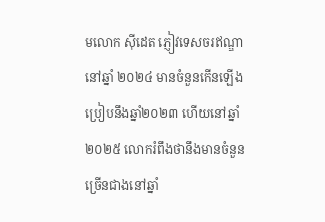មលោក ស៊ីដេត ភ្ញៀវទេសចរឥណ្ឌានៅឆ្នាំ ២០២៤ មានចំនួនកើនឡើងប្រៀបនឹងឆ្នាំ២០២៣ ហើយនៅឆ្នាំ ២០២៥ លោករំពឹងថានឹងមានចំនួនច្រើនជាងនៅឆ្នាំ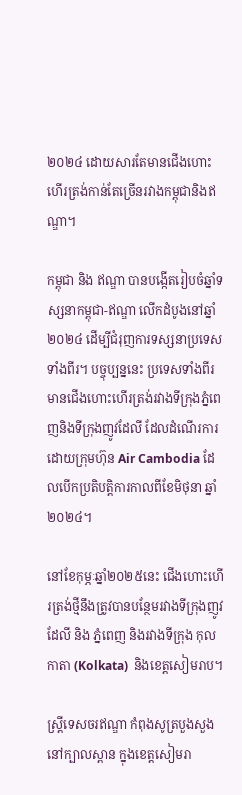២០២៤ ដោយសារតែមានជើងហោះហើរត្រង់កាន់តែច្រើនរវាងកម្ពុជានិងឥណ្ឌា។

កម្ពុជា និង ឥណ្ឌា បានបង្កើតរៀបចំឆ្នាំទស្សនាកម្ពុជា-ឥណ្ឌា លើកដំបូងនៅឆ្នាំ២០២៤ ដើម្បីជំរុញការទស្សនាប្រទេសទាំងពីរ។ បច្ចុប្បន្ននេះ ប្រទេសទាំងពីរមានជើងហោះហើរត្រង់រវាងទីក្រុងភ្នំពេញនិងទីក្រុងញូវដែលី ដែលដំណើរការដោយក្រុមហ៊ុន Air Cambodia ដែលបើកប្រតិបត្តិការកាលពីខែមិថុនា ឆ្នាំ២០២៤។

នៅខែកុម្ភៈឆ្នាំ២០២៥នេះ ជើងហោះហើរត្រង់ថ្មីនឹងត្រូវបានបន្ថែមរវាងទីក្រុងញូវដែលី និង ភ្នំពេញ និងរវាងទីក្រុង កុលកាតា (Kolkata)  និងខេត្តសៀមរាប។

ស្ត្រីទេសចរឥណ្ឌា កំពុងសូត្របួងសួងនៅក្បាលស្ពាន ក្នុងខេត្តសៀមរា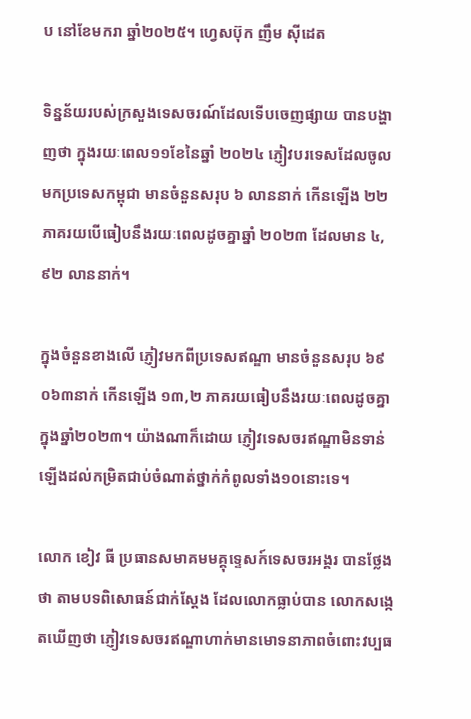ប នៅខែមករា ឆ្នាំ២០២៥។ ហ្វេសប៊ុក ញឹម ស៊ីដេត

ទិន្នន័យរបស់ក្រសួងទេសចរណ៍ដែលទើបចេញផ្សាយ បានបង្ហាញថា ក្នុងរយៈពេល១១ខែនៃឆ្នាំ ២០២៤ ភ្ញៀវបរទេសដែលចូលមកប្រទេសកម្ពុជា មានចំនួនសរុប ៦ លាននាក់ កើនឡើង ២២ ភាគរយបើធៀបនឹងរយៈពេលដូចគ្នាឆ្នាំ ២០២៣ ដែលមាន ៤, ៩២ លាននាក់។

ក្នុងចំនួនខាងលើ ភ្ញៀវមកពីប្រទេសឥណ្ឌា មានចំនួនសរុប ៦៩ ០៦៣នាក់ កើនឡើង ១៣,២ ភាគរយធៀបនឹងរយៈពេលដូចគ្នាក្នុងឆ្នាំ២០២៣។ យ៉ាងណាក៏ដោយ ភ្ញៀវទេសចរឥណ្ឌាមិនទាន់ឡើងដល់កម្រិតជាប់ចំណាត់ថ្នាក់កំពូលទាំង១០នោះទេ។

លោក ខៀវ ធី ប្រធានសមាគមមគ្គុទ្ទេសក៍ទេសចរអង្គរ បានថ្លែងថា តាមបទពិសោធន៍ជាក់ស្ដែង ដែលលោកធ្លាប់បាន លោកសង្កេតឃើញថា ភ្ញៀវទេសចរឥណ្ឌាហាក់មានមោទនាភាពចំពោះវប្បធ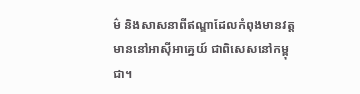ម៌ និងសាសនាពីឥណ្ឌាដែលកំពុងមានវត្តមាននៅអាស៊ីអាគ្នេយ៍ ជាពិសេសនៅកម្ពុជា។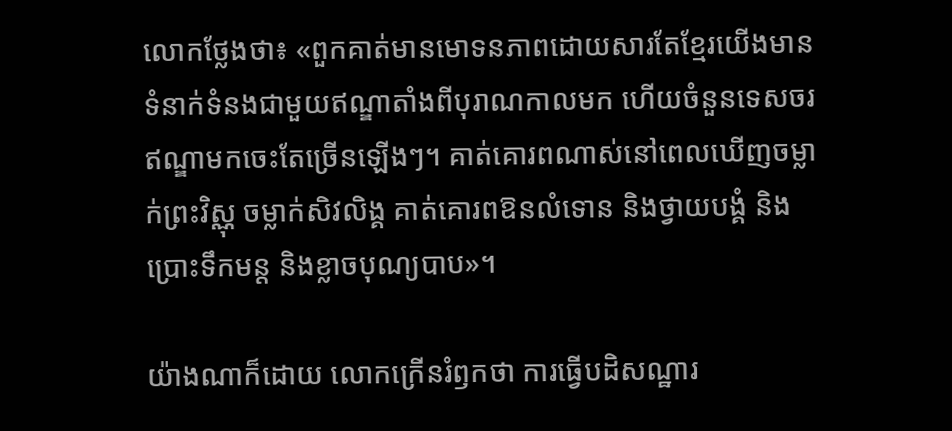លោកថ្លែងថា៖ «ពួកគាត់មានមោទនភាពដោយសារតែខ្មែរយើងមានទំនាក់ទំនងជាមួយឥណ្ឌាតាំងពីបុរាណកាលមក ហើយចំនួនទេសចរឥណ្ឌាមកចេះតែច្រើនឡើងៗ។ គាត់គោរពណាស់នៅពេលឃើញចម្លាក់ព្រះវិស្ណុ ចម្លាក់សិវលិង្គ គាត់គោរពឱនលំទោន និងថ្វាយបង្គំ និងប្រោះទឹកមន្ត និងខ្លាចបុណ្យបាប»។

យ៉ាងណាក៏ដោយ លោកក្រើនរំឭកថា ការធ្វើបដិសណ្ឋារ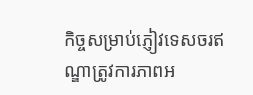កិច្ចសម្រាប់ភ្ញៀវទេសចរឥណ្ឌាត្រូវការភាពអ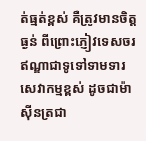ត់ធ្មត់ខ្ពស់ គឺត្រូវមានចិត្តធ្ងន់ ពីព្រោះភ្ញៀវទេសចរឥណ្ឌាជាទូទៅទាមទារសេវាកម្មខ្ពស់ ដូចជាម៉ាស៊ីនត្រជា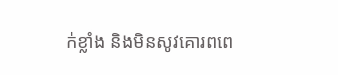ក់ខ្លាំង និងមិនសូវគោរពពេ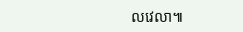លវេលា៕